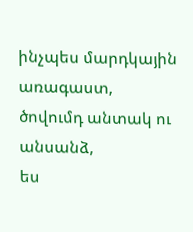ինչպես մարդկային առագաստ,
ծովումդ անտակ ու անսանձ,
ես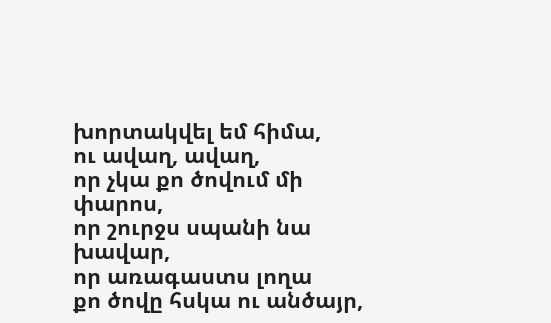խորտակվել եմ հիմա,
ու ավաղ, ավաղ,
որ չկա քո ծովում մի փարոս,
որ շուրջս սպանի նա խավար,
որ առագաստս լողա
քո ծովը հսկա ու անծայր,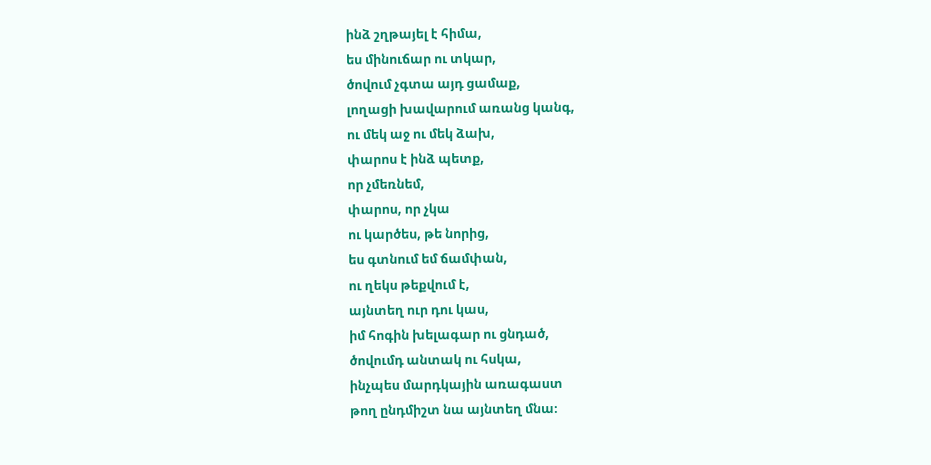ինձ շղթայել է հիմա,
ես մինուճար ու տկար,
ծովում չգտա այդ ցամաք,
լողացի խավարում առանց կանգ,
ու մեկ աջ ու մեկ ձախ,
փարոս է ինձ պետք,
որ չմեռնեմ,
փարոս, որ չկա
ու կարծես, թե նորից,
ես գտնում եմ ճամփան,
ու ղեկս թեքվում է,
այնտեղ ուր դու կաս,
իմ հոգին խելագար ու ցնդած,
ծովումդ անտակ ու հսկա,
ինչպես մարդկային առագաստ
թող ընդմիշտ նա այնտեղ մնա։